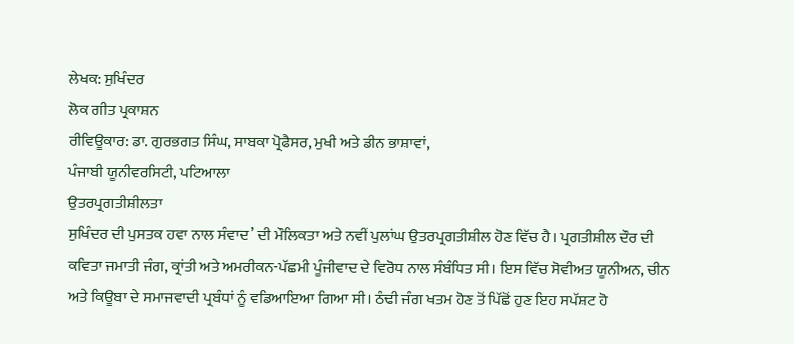ਲੇਖਕ: ਸੁਖਿੰਦਰ
ਲੋਕ ਗੀਤ ਪ੍ਰਕਾਸ਼ਨ
ਰੀਵਿਊਕਾਰ: ਡਾ. ਗੁਰਭਗਤ ਸਿੰਘ, ਸਾਬਕਾ ਪ੍ਰੋਫੈਸਰ, ਮੁਖੀ ਅਤੇ ਡੀਨ ਭਾਸ਼ਾਵਾਂ,
ਪੰਜਾਬੀ ਯੂਨੀਵਰਸਿਟੀ, ਪਟਿਆਲਾ
ਉਤਰਪ੍ਰਗਤੀਸ਼ੀਲਤਾ
ਸੁਖਿੰਦਰ ਦੀ ਪੁਸਤਕ ਹਵਾ ਨਾਲ ਸੰਵਾਦ’ ਦੀ ਮੌਲਿਕਤਾ ਅਤੇ ਨਵੀਂ ਪੁਲਾਂਘ ਉਤਰਪ੍ਰਗਤੀਸ਼ੀਲ ਹੋਣ ਵਿੱਚ ਹੈ। ਪ੍ਰਗਤੀਸ਼ੀਲ ਦੌਰ ਦੀ ਕਵਿਤਾ ਜਮਾਤੀ ਜੰਗ, ਕ੍ਰਾਂਤੀ ਅਤੇ ਅਮਰੀਕਨ-ਪੱਛਮੀ ਪੂੰਜੀਵਾਦ ਦੇ ਵਿਰੋਧ ਨਾਲ ਸੰਬੰਧਿਤ ਸੀ। ਇਸ ਵਿੱਚ ਸੋਵੀਅਤ ਯੂਨੀਅਨ, ਚੀਨ ਅਤੇ ਕਿਊਬਾ ਦੇ ਸਮਾਜਵਾਦੀ ਪ੍ਰਬੰਧਾਂ ਨੂੰ ਵਡਿਆਇਆ ਗਿਆ ਸੀ। ਠੰਢੀ ਜੰਗ ਖਤਮ ਹੋਣ ਤੋਂ ਪਿੱਛੋਂ ਹੁਣ ਇਹ ਸਪੱਸ਼ਟ ਹੋ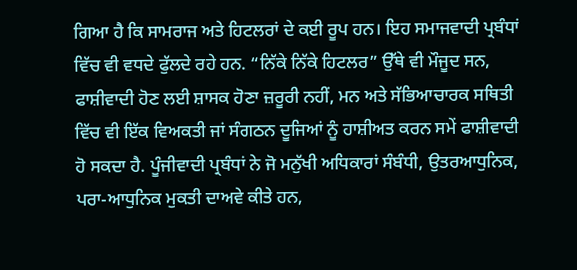ਗਿਆ ਹੈ ਕਿ ਸਾਮਰਾਜ ਅਤੇ ਹਿਟਲਰਾਂ ਦੇ ਕਈ ਰੂਪ ਹਨ। ਇਹ ਸਮਾਜਵਾਦੀ ਪ੍ਰਬੰਧਾਂ ਵਿੱਚ ਵੀ ਵਧਦੇ ਫੁੱਲਦੇ ਰਹੇ ਹਨ. “ਨਿੱਕੇ ਨਿੱਕੇ ਹਿਟਲਰ” ਉੱਥੇ ਵੀ ਮੌਜੂਦ ਸਨ, ਫਾਸ਼ੀਵਾਦੀ ਹੋਣ ਲਈ ਸ਼ਾਸਕ ਹੋਣਾ ਜ਼ਰੂਰੀ ਨਹੀਂ, ਮਨ ਅਤੇ ਸੱਭਿਆਚਾਰਕ ਸਥਿਤੀ ਵਿੱਚ ਵੀ ਇੱਕ ਵਿਅਕਤੀ ਜਾਂ ਸੰਗਠਨ ਦੂਜਿਆਂ ਨੂੰ ਹਾਸ਼ੀਅਤ ਕਰਨ ਸਮੇਂ ਫਾਸ਼ੀਵਾਦੀ ਹੋ ਸਕਦਾ ਹੈ. ਪੂੰਜੀਵਾਦੀ ਪ੍ਰਬੰਧਾਂ ਨੇ ਜੋ ਮਨੁੱਖੀ ਅਧਿਕਾਰਾਂ ਸੰਬੰਧੀ, ਉਤਰਆਧੁਨਿਕ, ਪਰਾ-ਆਧੁਨਿਕ ਮੁਕਤੀ ਦਾਅਵੇ ਕੀਤੇ ਹਨ,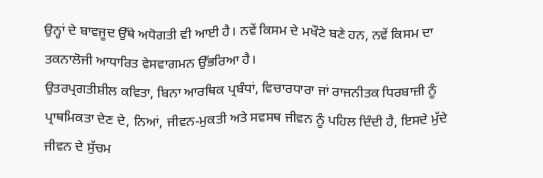ਉਨ੍ਹਾਂ ਦੇ ਬਾਵਜੂਦ ਉੱਥੇ ਅਧੋਗਤੀ ਵੀ ਆਈ ਹੈ। ਨਵੇਂ ਕਿਸਮ ਦੇ ਮਖੌਟੇ ਬਣੇ ਹਨ, ਨਵੇਂ ਕਿਸਮ ਦਾ ਤਕਨਾਲੋਜੀ ਆਧਾਰਿਤ ਵੇਸਵਾਗਮਨ ਉੱਭਰਿਆ ਹੈ।
ਉਤਰਪ੍ਰਗਤੀਸ਼ੀਲ ਕਵਿਤਾ, ਬਿਨਾ ਆਰਥਿਕ ਪ੍ਰਬੰਧਾਂ, ਵਿਚਾਰਧਾਰਾ ਜਾਂ ਰਾਜਨੀਤਕ ਧਿਰਬਾਜ਼ੀ ਨੂੰ ਪ੍ਰਾਥਮਿਕਤਾ ਦੇਣ ਦੇ, ਨਿਆਂ, ਜੀਵਨ-ਮੁਕਤੀ ਅਤੇ ਸਵਸਥ ਜੀਵਨ ਨੂੰ ਪਹਿਲ ਦਿੰਦੀ ਹੈ, ਇਸਦੇ ਮੁੱਦੇ ਜੀਵਨ ਦੇ ਸੁੱਚਮ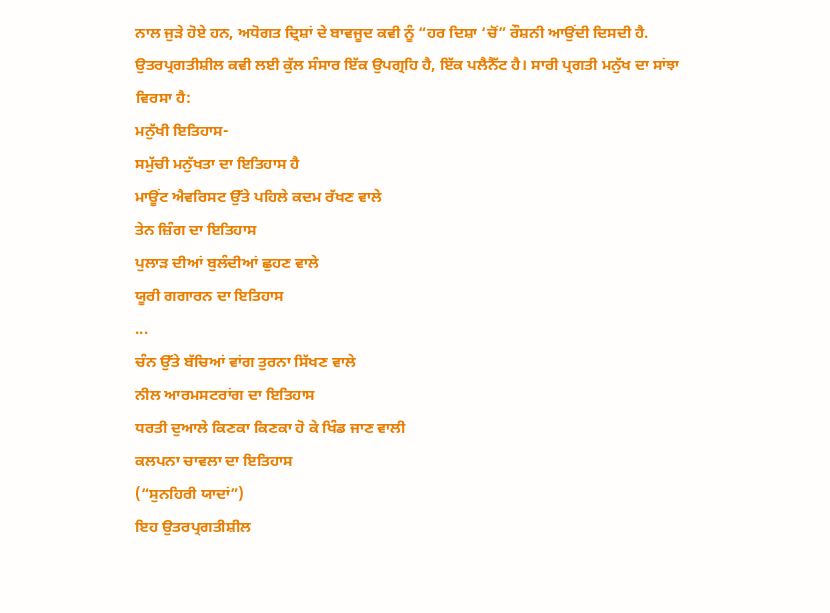ਨਾਲ ਜੁੜੇ ਹੋਏ ਹਨ, ਅਧੋਗਤ ਦ੍ਰਿਸ਼ਾਂ ਦੇ ਬਾਵਜੂਦ ਕਵੀ ਨੂੰ “ਹਰ ਦਿਸ਼ਾ ‘ਚੋਂ” ਰੌਸ਼ਨੀ ਆਉਂਦੀ ਦਿਸਦੀ ਹੈ. ਉਤਰਪ੍ਰਗਤੀਸ਼ੀਲ ਕਵੀ ਲਈ ਕੁੱਲ ਸੰਸਾਰ ਇੱਕ ਉਪਗ੍ਰਹਿ ਹੈ, ਇੱਕ ਪਲੈਨੈੱਟ ਹੈ। ਸਾਰੀ ਪ੍ਰਗਤੀ ਮਨੁੱਖ ਦਾ ਸਾਂਝਾ ਵਿਰਸਾ ਹੈ:
ਮਨੁੱਖੀ ਇਤਿਹਾਸ-
ਸਮੁੱਚੀ ਮਨੁੱਖਤਾ ਦਾ ਇਤਿਹਾਸ ਹੈ
ਮਾਊਂਟ ਐਵਰਿਸਟ ਉੱਤੇ ਪਹਿਲੇ ਕਦਮ ਰੱਖਣ ਵਾਲੇ
ਤੇਨ ਜ਼ਿੰਗ ਦਾ ਇਤਿਹਾਸ
ਪੁਲਾੜ ਦੀਆਂ ਬੁਲੰਦੀਆਂ ਛੁਹਣ ਵਾਲੇ
ਯੂਰੀ ਗਗਾਰਨ ਦਾ ਇਤਿਹਾਸ
...
ਚੰਨ ਉੱਤੇ ਬੱਚਿਆਂ ਵਾਂਗ ਤੁਰਨਾ ਸਿੱਖਣ ਵਾਲੇ
ਨੀਲ ਆਰਮਸਟਰਾਂਗ ਦਾ ਇਤਿਹਾਸ
ਧਰਤੀ ਦੁਆਲੇ ਕਿਣਕਾ ਕਿਣਕਾ ਹੋ ਕੇ ਖਿੰਡ ਜਾਣ ਵਾਲੀ
ਕਲਪਨਾ ਚਾਵਲਾ ਦਾ ਇਤਿਹਾਸ
(“ਸੁਨਹਿਰੀ ਯਾਦਾਂ”)
ਇਹ ਉਤਰਪ੍ਰਗਤੀਸ਼ੀਲ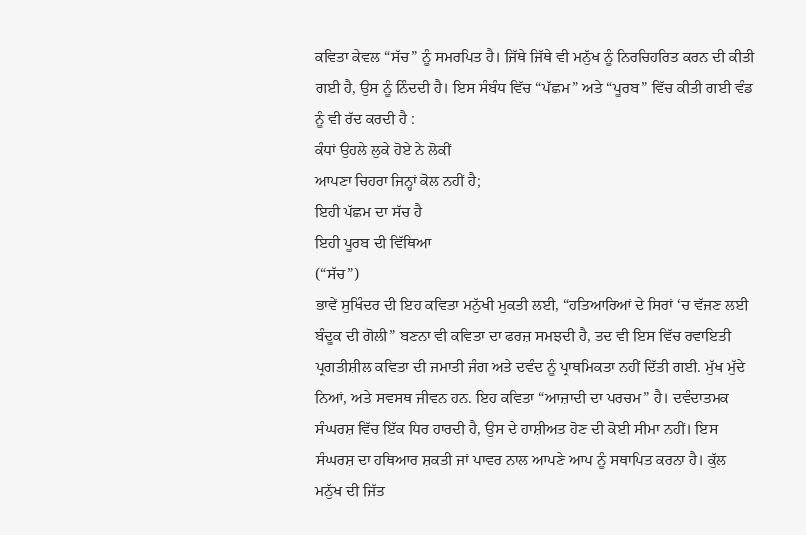ਕਵਿਤਾ ਕੇਵਲ “ਸੱਚ” ਨੂੰ ਸਮਰਪਿਤ ਹੈ। ਜਿੱਥੇ ਜਿੱਥੇ ਵੀ ਮਨੁੱਖ ਨੂੰ ਨਿਰਚਿਹਰਿਤ ਕਰਨ ਦੀ ਕੀਤੀ ਗਈ ਹੈ, ਉਸ ਨੂੰ ਨਿੰਦਦੀ ਹੈ। ਇਸ ਸੰਬੰਧ ਵਿੱਚ “ਪੱਛਮ” ਅਤੇ “ਪੂਰਬ” ਵਿੱਚ ਕੀਤੀ ਗਈ ਵੰਡ ਨੂੰ ਵੀ ਰੱਦ ਕਰਦੀ ਹੈ :
ਕੰਧਾਂ ਉਹਲੇ ਲੁਕੇ ਹੋਏ ਨੇ ਲੋਕੀਂ
ਆਪਣਾ ਚਿਹਰਾ ਜਿਨ੍ਹਾਂ ਕੋਲ ਨਹੀਂ ਹੈ;
ਇਹੀ ਪੱਛਮ ਦਾ ਸੱਚ ਹੈ
ਇਹੀ ਪੂਰਬ ਦੀ ਵਿੱਥਿਆ
(“ਸੱਚ”)
ਭਾਵੇਂ ਸੁਖਿੰਦਰ ਦੀ ਇਹ ਕਵਿਤਾ ਮਨੁੱਖੀ ਮੁਕਤੀ ਲਈ, “ਹਤਿਆਰਿਆਂ ਦੇ ਸਿਰਾਂ ‘ਚ ਵੱਜਣ ਲਈ ਬੰਦੂਕ ਦੀ ਗੋਲੀ” ਬਣਨਾ ਵੀ ਕਵਿਤਾ ਦਾ ਫਰਜ਼ ਸਮਝਦੀ ਹੈ, ਤਦ ਵੀ ਇਸ ਵਿੱਚ ਰਵਾਇਤੀ ਪ੍ਰਗਤੀਸ਼ੀਲ ਕਵਿਤਾ ਦੀ ਜਮਾਤੀ ਜੰਗ ਅਤੇ ਦਵੰਦ ਨੂੰ ਪ੍ਰਾਥਮਿਕਤਾ ਨਹੀਂ ਦਿੱਤੀ ਗਈ. ਮੁੱਖ ਮੁੱਦੇ ਨਿਆਂ, ਅਤੇ ਸਵਸਥ ਜੀਵਨ ਹਨ. ਇਹ ਕਵਿਤਾ “ਆਜ਼ਾਦੀ ਦਾ ਪਰਚਮ” ਹੈ। ਦਵੰਦਾਤਮਕ ਸੰਘਰਸ਼ ਵਿੱਚ ਇੱਕ ਧਿਰ ਹਾਰਦੀ ਹੈ, ਉਸ ਦੇ ਹਾਸ਼ੀਅਤ ਹੋਣ ਦੀ ਕੋਈ ਸੀਮਾ ਨਹੀਂ। ਇਸ ਸੰਘਰਸ਼ ਦਾ ਹਥਿਆਰ ਸ਼ਕਤੀ ਜਾਂ ਪਾਵਰ ਨਾਲ ਆਪਣੇ ਆਪ ਨੂੰ ਸਥਾਪਿਤ ਕਰਨਾ ਹੈ। ਕੁੱਲ ਮਨੁੱਖ ਦੀ ਜਿੱਤ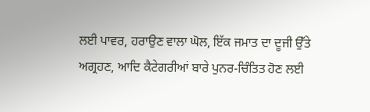ਲਈ ਪਾਵਰ, ਹਰਾਉਣ ਵਾਲਾ ਘੋਲ, ਇੱਕ ਜਮਾਤ ਦਾ ਦੂਜੀ ਉੱਤੇ ਅਗ੍ਰਹਣ, ਆਦਿ ਕੈਟੇਗਰੀਆਂ ਬਾਰੇ ਪੁਨਰ-ਚਿੰਤਿਤ ਹੋਣ ਲਈ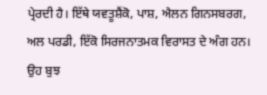ਪ੍ਰੇਰਦੀ ਹੈ। ਇੱਥੇ ਯਵਤੂਸ਼ੈਂਕੋ, ਪਾਸ਼, ਐਲਨ ਗਿਨਸਬਰਗ, ਅਲ ਪਰਡੀ, ਇੱਕੋ ਸਿਰਜਨਾਤਮਕ ਵਿਰਾਸਤ ਦੇ ਅੰਗ ਹਨ। ਉਹ ਬੁਝ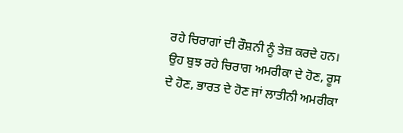ਰਹੇ ਚਿਰਾਗਾਂ ਦੀ ਰੌਸ਼ਨੀ ਨੂੰ ਤੇਜ਼ ਕਰਦੇ ਹਨ। ਉਹ ਬੁਝ ਰਹੇ ਚਿਰਾਗ ਅਮਰੀਕਾ ਦੇ ਹੋਣ, ਰੂਸ ਦੇ ਹੋਣ, ਭਾਰਤ ਦੇ ਹੋਣ ਜਾਂ ਲਾਤੀਨੀ ਅਮਰੀਕਾ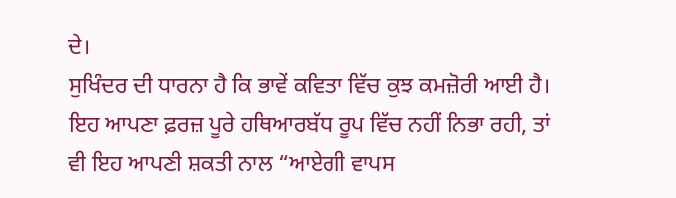ਦੇ।
ਸੁਖਿੰਦਰ ਦੀ ਧਾਰਨਾ ਹੈ ਕਿ ਭਾਵੇਂ ਕਵਿਤਾ ਵਿੱਚ ਕੁਝ ਕਮਜ਼ੋਰੀ ਆਈ ਹੈ। ਇਹ ਆਪਣਾ ਫ਼ਰਜ਼ ਪੂਰੇ ਹਥਿਆਰਬੱਧ ਰੂਪ ਵਿੱਚ ਨਹੀਂ ਨਿਭਾ ਰਹੀ, ਤਾਂ ਵੀ ਇਹ ਆਪਣੀ ਸ਼ਕਤੀ ਨਾਲ “ਆਏਗੀ ਵਾਪਸ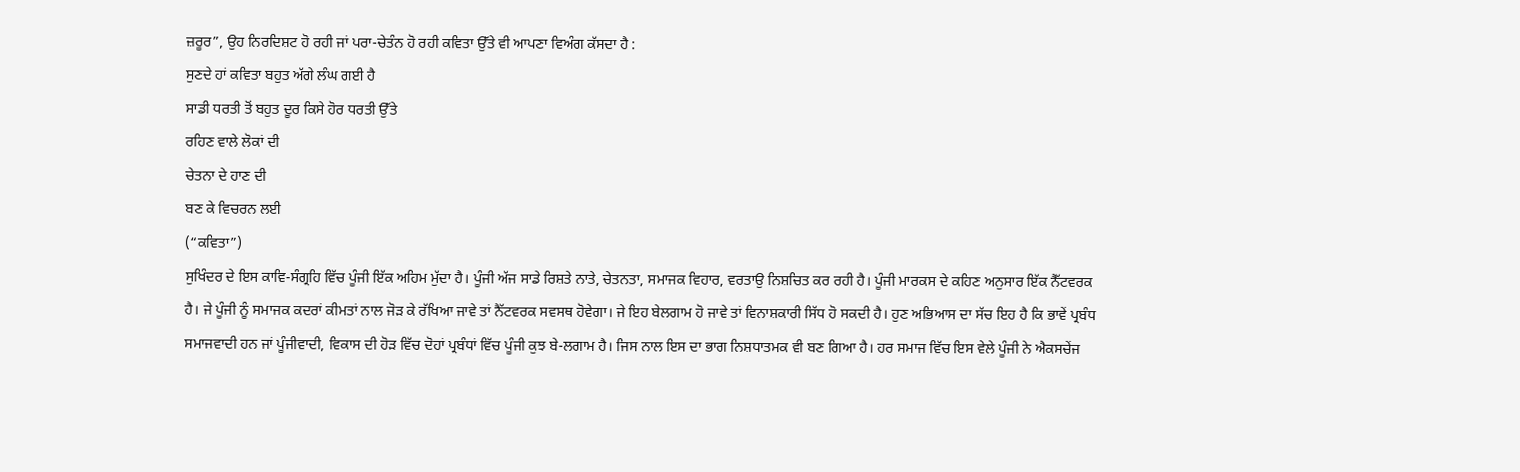ਜ਼ਰੂਰ”, ਉਹ ਨਿਰਦਿਸ਼ਟ ਹੋ ਰਹੀ ਜਾਂ ਪਰਾ-ਚੇਤੰਨ ਹੋ ਰਹੀ ਕਵਿਤਾ ਉੱਤੇ ਵੀ ਆਪਣਾ ਵਿਅੰਗ ਕੱਸਦਾ ਹੈ :
ਸੁਣਦੇ ਹਾਂ ਕਵਿਤਾ ਬਹੁਤ ਅੱਗੇ ਲੰਘ ਗਈ ਹੈ
ਸਾਡੀ ਧਰਤੀ ਤੋਂ ਬਹੁਤ ਦੂਰ ਕਿਸੇ ਹੋਰ ਧਰਤੀ ਉੱਤੇ
ਰਹਿਣ ਵਾਲੇ ਲੋਕਾਂ ਦੀ
ਚੇਤਨਾ ਦੇ ਹਾਣ ਦੀ
ਬਣ ਕੇ ਵਿਚਰਨ ਲਈ
(“ਕਵਿਤਾ”)
ਸੁਖਿੰਦਰ ਦੇ ਇਸ ਕਾਵਿ-ਸੰਗ੍ਰਹਿ ਵਿੱਚ ਪੂੰਜੀ ਇੱਕ ਅਹਿਮ ਮੁੱਦਾ ਹੈ। ਪੂੰਜੀ ਅੱਜ ਸਾਡੇ ਰਿਸ਼ਤੇ ਨਾਤੇ, ਚੇਤਨਤਾ, ਸਮਾਜਕ ਵਿਹਾਰ, ਵਰਤਾਉ ਨਿਸ਼ਚਿਤ ਕਰ ਰਹੀ ਹੈ। ਪੂੰਜੀ ਮਾਰਕਸ ਦੇ ਕਹਿਣ ਅਨੁਸਾਰ ਇੱਕ ਨੈੱਟਵਰਕ ਹੈ। ਜੇ ਪੂੰਜੀ ਨੂੰ ਸਮਾਜਕ ਕਦਰਾਂ ਕੀਮਤਾਂ ਨਾਲ ਜੋੜ ਕੇ ਰੱਖਿਆ ਜਾਵੇ ਤਾਂ ਨੈੱਟਵਰਕ ਸਵਸਥ ਹੋਵੇਗਾ। ਜੇ ਇਹ ਬੇਲਗਾਮ ਹੋ ਜਾਵੇ ਤਾਂ ਵਿਨਾਸ਼ਕਾਰੀ ਸਿੱਧ ਹੋ ਸਕਦੀ ਹੈ। ਹੁਣ ਅਭਿਆਸ ਦਾ ਸੱਚ ਇਹ ਹੈ ਕਿ ਭਾਵੇਂ ਪ੍ਰਬੰਧ ਸਮਾਜਵਾਦੀ ਹਨ ਜਾਂ ਪੂੰਜੀਵਾਦੀ, ਵਿਕਾਸ ਦੀ ਹੋੜ ਵਿੱਚ ਦੋਹਾਂ ਪ੍ਰਬੰਧਾਂ ਵਿੱਚ ਪੂੰਜੀ ਕੁਝ ਬੇ-ਲਗਾਮ ਹੈ। ਜਿਸ ਨਾਲ ਇਸ ਦਾ ਭਾਗ ਨਿਸ਼ਧਾਤਮਕ ਵੀ ਬਣ ਗਿਆ ਹੈ। ਹਰ ਸਮਾਜ ਵਿੱਚ ਇਸ ਵੇਲੇ ਪੂੰਜੀ ਨੇ ਐਕਸਚੇਂਜ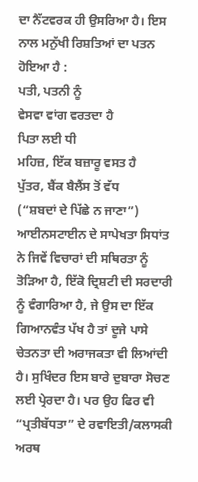ਦਾ ਨੈੱਟਵਰਕ ਹੀ ਉਸਰਿਆ ਹੈ। ਇਸ ਨਾਲ ਮਨੁੱਖੀ ਰਿਸ਼ਤਿਆਂ ਦਾ ਪਤਨ ਹੋਇਆ ਹੈ :
ਪਤੀ, ਪਤਨੀ ਨੂੰ
ਵੇਸਵਾ ਵਾਂਗ ਵਰਤਦਾ ਹੈ
ਪਿਤਾ ਲਈ ਧੀ
ਮਹਿਜ਼, ਇੱਕ ਬਜ਼ਾਰੂ ਵਸਤ ਹੈ
ਪੁੱਤਰ, ਬੈਂਕ ਬੈਲੈਂਸ ਤੋਂ ਵੱਧ
(“ਸ਼ਬਦਾਂ ਦੇ ਪਿੱਛੇ ਨ ਜਾਣਾ”)
ਆਈਨਸਟਾਈਨ ਦੇ ਸਾਪੇਖਤਾ ਸਿਧਾਂਤ ਨੇ ਜਿਵੇਂ ਵਿਚਾਰਾਂ ਦੀ ਸਥਿਰਤਾ ਨੂੰ ਤੋੜਿਆ ਹੈ, ਇੱਕੋ ਦ੍ਰਿਸ਼ਟੀ ਦੀ ਸਰਦਾਰੀ ਨੂੰ ਵੰਗਾਰਿਆ ਹੈ, ਜੇ ਉਸ ਦਾ ਇੱਕ ਗਿਆਨਵੰਤ ਪੱਖ ਹੈ ਤਾਂ ਦੂਜੇ ਪਾਸੇ ਚੇਤਨਤਾ ਦੀ ਅਰਾਜਕਤਾ ਵੀ ਲਿਆਂਦੀ ਹੈ। ਸੁਖਿੰਦਰ ਇਸ ਬਾਰੇ ਦੁਬਾਰਾ ਸੋਚਣ ਲਈ ਪ੍ਰੇਰਦਾ ਹੈ। ਪਰ ਉਹ ਫਿਰ ਵੀ “ਪ੍ਰਤੀਬੱਧਤਾ” ਦੇ ਰਵਾਇਤੀ/ਕਲਾਸਕੀ ਅਰਥ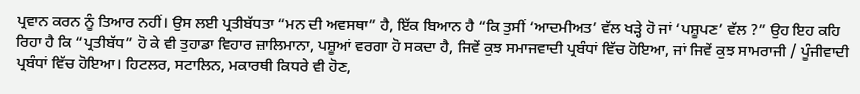ਪ੍ਰਵਾਨ ਕਰਨ ਨੂੰ ਤਿਆਰ ਨਹੀਂ। ਉਸ ਲਈ ਪ੍ਰਤੀਬੱਧਤਾ “ਮਨ ਦੀ ਅਵਸਥਾ” ਹੈ, ਇੱਕ ਬਿਆਨ ਹੈ “ਕਿ ਤੁਸੀਂ ‘ਆਦਮੀਅਤ’ ਵੱਲ ਖੜ੍ਹੇ ਹੋ ਜਾਂ ‘ਪਸ਼ੂਪਣ’ ਵੱਲ ?” ਉਹ ਇਹ ਕਹਿ ਰਿਹਾ ਹੈ ਕਿ “ਪ੍ਰਤੀਬੱਧ” ਹੋ ਕੇ ਵੀ ਤੁਹਾਡਾ ਵਿਹਾਰ ਜ਼ਾਲਿਮਾਨਾ, ਪਸ਼ੂਆਂ ਵਰਗਾ ਹੋ ਸਕਦਾ ਹੈ, ਜਿਵੇਂ ਕੁਝ ਸਮਾਜਵਾਦੀ ਪ੍ਰਬੰਧਾਂ ਵਿੱਚ ਹੋਇਆ, ਜਾਂ ਜਿਵੇਂ ਕੁਝ ਸਾਮਰਾਜੀ / ਪੂੰਜੀਵਾਦੀ ਪ੍ਰਬੰਧਾਂ ਵਿੱਚ ਹੋਇਆ। ਹਿਟਲਰ, ਸਟਾਲਿਨ, ਮਕਾਰਥੀ ਕਿਧਰੇ ਵੀ ਹੋਣ,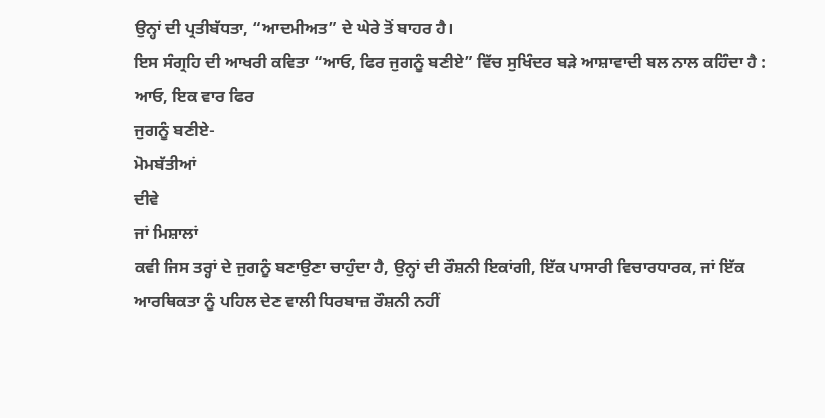ਉਨ੍ਹਾਂ ਦੀ ਪ੍ਰਤੀਬੱਧਤਾ, “ਆਦਮੀਅਤ” ਦੇ ਘੇਰੇ ਤੋਂ ਬਾਹਰ ਹੈ।
ਇਸ ਸੰਗ੍ਰਹਿ ਦੀ ਆਖਰੀ ਕਵਿਤਾ “ਆਓ, ਫਿਰ ਜੁਗਨੂੰ ਬਣੀਏ” ਵਿੱਚ ਸੁਖਿੰਦਰ ਬੜੇ ਆਸ਼ਾਵਾਦੀ ਬਲ ਨਾਲ ਕਹਿੰਦਾ ਹੈ :
ਆਓ, ਇਕ ਵਾਰ ਫਿਰ
ਜੁਗਨੂੰ ਬਣੀਏ-
ਮੋਮਬੱਤੀਆਂ
ਦੀਵੇ
ਜਾਂ ਮਿਸ਼ਾਲਾਂ
ਕਵੀ ਜਿਸ ਤਰ੍ਹਾਂ ਦੇ ਜੁਗਨੂੰ ਬਣਾਉਣਾ ਚਾਹੁੰਦਾ ਹੈ, ਉਨ੍ਹਾਂ ਦੀ ਰੌਸ਼ਨੀ ਇਕਾਂਗੀ, ਇੱਕ ਪਾਸਾਰੀ ਵਿਚਾਰਧਾਰਕ, ਜਾਂ ਇੱਕ ਆਰਥਿਕਤਾ ਨੂੰ ਪਹਿਲ ਦੇਣ ਵਾਲੀ ਧਿਰਬਾਜ਼ ਰੌਸ਼ਨੀ ਨਹੀਂ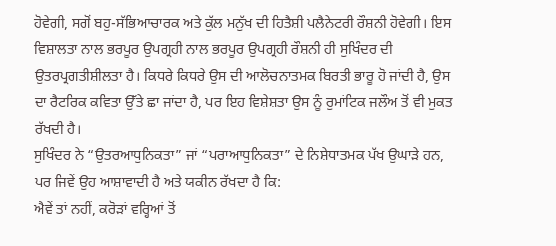ਹੋਵੇਗੀ, ਸਗੋਂ ਬਹੁ-ਸੱਭਿਆਚਾਰਕ ਅਤੇ ਕੁੱਲ ਮਨੁੱਖ ਦੀ ਹਿਤੈਸ਼ੀ ਪਲੈਨੇਟਰੀ ਰੌਸ਼ਨੀ ਹੋਵੇਗੀ। ਇਸ ਵਿਸ਼ਾਲਤਾ ਨਾਲ ਭਰਪੂਰ ਉਪਗ੍ਰਹੀ ਨਾਲ ਭਰਪੂਰ ਉਪਗ੍ਰਹੀ ਰੌਸ਼ਨੀ ਹੀ ਸੁਖਿੰਦਰ ਦੀ ਉਤਰਪ੍ਰਗਤੀਸ਼ੀਲਤਾ ਹੈ। ਕਿਧਰੇ ਕਿਧਰੇ ਉਸ ਦੀ ਆਲੋਚਨਾਤਮਕ ਬਿਰਤੀ ਭਾਰੂ ਹੋ ਜਾਂਦੀ ਹੈ, ਉਸ ਦਾ ਰੈਟਰਿਕ ਕਵਿਤਾ ਉੱਤੇ ਛਾ ਜਾਂਦਾ ਹੈ, ਪਰ ਇਹ ਵਿਸ਼ੇਸ਼ਤਾ ਉਸ ਨੂੰ ਰੁਮਾਂਟਿਕ ਜਲੌਅ ਤੋਂ ਵੀ ਮੁਕਤ ਰੱਖਦੀ ਹੈ।
ਸੁਖਿੰਦਰ ਨੇ “ਉਤਰਆਧੁਨਿਕਤਾ” ਜਾਂ “ਪਰਾਆਧੁਨਿਕਤਾ” ਦੇ ਨਿਸ਼ੇਧਾਤਮਕ ਪੱਖ ਉਘਾੜੇ ਹਨ, ਪਰ ਜਿਵੇਂ ਉਹ ਆਸ਼ਾਵਾਦੀ ਹੈ ਅਤੇ ਯਕੀਨ ਰੱਖਦਾ ਹੈ ਕਿ:
ਐਵੇਂ ਤਾਂ ਨਹੀਂ, ਕਰੋੜਾਂ ਵਰ੍ਹਿਆਂ ਤੋਂ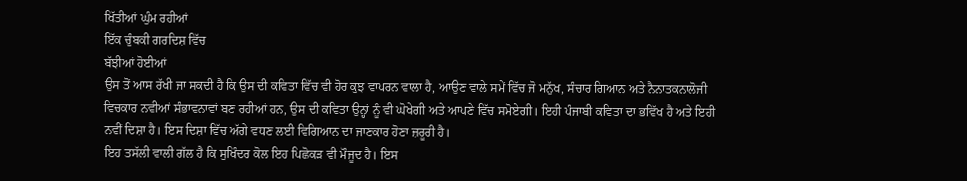ਖਿੱਤੀਆਂ ਘੁੰਮ ਰਹੀਆਂ
ਇੱਕ ਚੁੰਬਕੀ ਗਰਦਿਸ਼ ਵਿੱਚ
ਬੱਝੀਆਂ ਹੋਈਆਂ
ਉਸ ਤੋਂ ਆਸ ਰੱਖੀ ਜਾ ਸਕਦੀ ਹੈ ਕਿ ਉਸ ਦੀ ਕਵਿਤਾ ਵਿੱਚ ਵੀ ਹੋਰ ਕੁਝ ਵਾਪਰਨ ਵਾਲਾ ਹੈ, ਆਉਣ ਵਾਲੇ ਸਮੇਂ ਵਿੱਚ ਜੋ ਮਨੁੱਖ, ਸੰਚਾਰ ਗਿਆਨ ਅਤੇ ਨੈਨਾਤਕਨਾਲੋਜੀ ਵਿਚਕਾਰ ਨਵੀਆਂ ਸੰਭਾਵਨਾਵਾਂ ਬਣ ਰਹੀਆਂ ਹਨ, ਉਸ ਦੀ ਕਵਿਤਾ ਉਨ੍ਹਾਂ ਨੂੰ ਵੀ ਘੋਖੇਗੀ ਅਤੇ ਆਪਣੇ ਵਿੱਚ ਸਮੋਏਗੀ। ਇਹੀ ਪੰਜਾਬੀ ਕਵਿਤਾ ਦਾ ਭਵਿੱਖ ਹੈ ਅਤੇ ਇਹੀ ਨਵੀਂ ਦਿਸ਼ਾ ਹੈ। ਇਸ ਦਿਸ਼ਾ ਵਿੱਚ ਅੱਗੇ ਵਧਣ ਲਈ ਵਿਗਿਆਨ ਦਾ ਜਾਣਕਾਰ ਹੋਣਾ ਜ਼ਰੂਰੀ ਹੈ।
ਇਹ ਤਸੱਲੀ ਵਾਲੀ ਗੱਲ ਹੈ ਕਿ ਸੁਖਿੰਦਰ ਕੋਲ ਇਹ ਪਿਛੋਕੜ ਵੀ ਮੌਜੂਦ ਹੈ। ਇਸ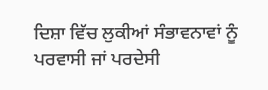ਦਿਸ਼ਾ ਵਿੱਚ ਲੁਕੀਆਂ ਸੰਭਾਵਨਾਵਾਂ ਨੂੰ ਪਰਵਾਸੀ ਜਾਂ ਪਰਦੇਸੀ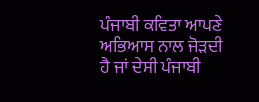ਪੰਜਾਬੀ ਕਵਿਤਾ ਆਪਣੇ ਅਭਿਆਸ ਨਾਲ ਜੋੜਦੀ ਹੈ ਜਾਂ ਦੇਸੀ ਪੰਜਾਬੀ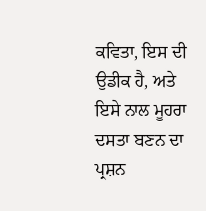ਕਵਿਤਾ, ਇਸ ਦੀ ਉਡੀਕ ਹੈ, ਅਤੇ ਇਸੇ ਨਾਲ ਮੂਹਰਾ ਦਸਤਾ ਬਣਨ ਦਾ ਪ੍ਰਸ਼ਨ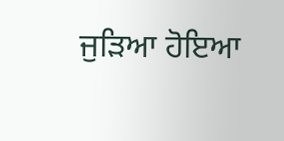ਜੁੜਿਆ ਹੋਇਆ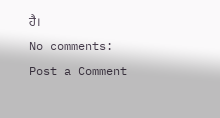ਹੈ।
No comments:
Post a Comment